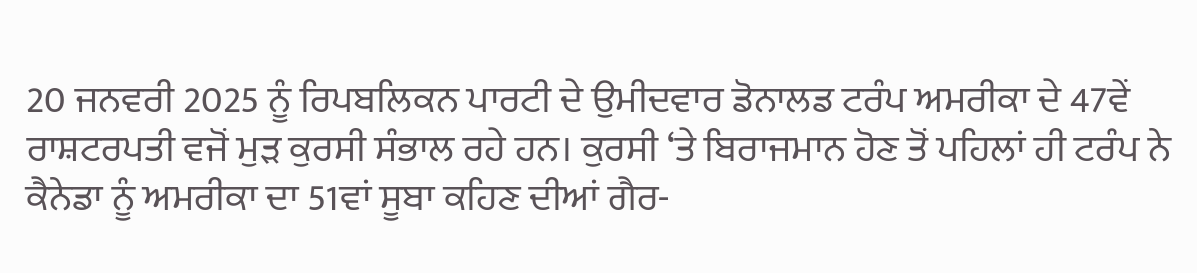20 ਜਨਵਰੀ 2025 ਨੂੰ ਰਿਪਬਲਿਕਨ ਪਾਰਟੀ ਦੇ ਉਮੀਦਵਾਰ ਡੋਨਾਲਡ ਟਰੰਪ ਅਮਰੀਕਾ ਦੇ 47ਵੇਂ ਰਾਸ਼ਟਰਪਤੀ ਵਜੋਂ ਮੁੜ ਕੁਰਸੀ ਸੰਭਾਲ ਰਹੇ ਹਨ। ਕੁਰਸੀ ‘ਤੇ ਬਿਰਾਜਮਾਨ ਹੋਣ ਤੋਂ ਪਹਿਲਾਂ ਹੀ ਟਰੰਪ ਨੇ ਕੈਨੇਡਾ ਨੂੰ ਅਮਰੀਕਾ ਦਾ 51ਵਾਂ ਸੂਬਾ ਕਹਿਣ ਦੀਆਂ ਗੈਰ-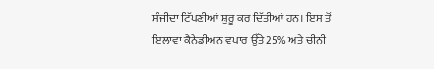ਸੰਜੀਦਾ ਟਿੱਪਣੀਆਂ ਸ਼ੁਰੂ ਕਰ ਦਿੱਤੀਆਂ ਹਨ। ਇਸ ਤੋਂ ਇਲਾਵਾ ਕੈਨੇਡੀਅਨ ਵਪਾਰ ਉੱਤੇ 25% ਅਤੇ ਚੀਨੀ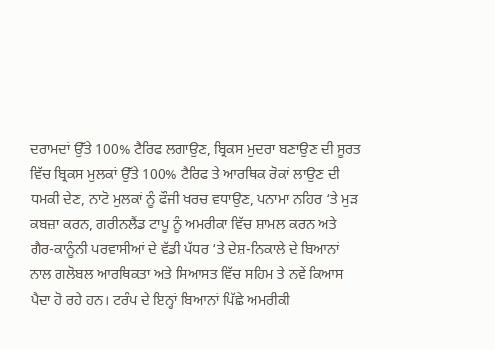ਦਰਾਮਦਾਂ ਉੱਤੇ 100% ਟੈਰਿਫ ਲਗਾਉਣ, ਬ੍ਰਿਕਸ ਮੁਦਰਾ ਬਣਾਉਣ ਦੀ ਸੂਰਤ ਵਿੱਚ ਬ੍ਰਿਕਸ ਮੁਲਕਾਂ ਉੱਤੇ 100% ਟੈਰਿਫ ਤੇ ਆਰਥਿਕ ਰੋਕਾਂ ਲਾਉਣ ਦੀ ਧਮਕੀ ਦੇਣ, ਨਾਟੋ ਮੁਲਕਾਂ ਨੂੰ ਫੌਜੀ ਖਰਚ ਵਧਾਉਣ, ਪਨਾਮਾ ਨਹਿਰ ‘ਤੇ ਮੁੜ ਕਬਜ਼ਾ ਕਰਨ, ਗਰੀਨਲੈਂਡ ਟਾਪੂ ਨੂੰ ਅਮਰੀਕਾ ਵਿੱਚ ਸ਼ਾਮਲ ਕਰਨ ਅਤੇ ਗੈਰ-ਕਾਨੂੰਨੀ ਪਰਵਾਸੀਆਂ ਦੇ ਵੱਡੀ ਪੱਧਰ ‘ਤੇ ਦੇਸ਼-ਨਿਕਾਲੇ ਦੇ ਬਿਆਨਾਂ ਨਾਲ ਗਲੋਬਲ ਆਰਥਿਕਤਾ ਅਤੇ ਸਿਆਸਤ ਵਿੱਚ ਸਹਿਮ ਤੇ ਨਵੇਂ ਕਿਆਸ ਪੈਦਾ ਹੋ ਰਹੇ ਹਨ। ਟਰੰਪ ਦੇ ਇਨ੍ਹਾਂ ਬਿਆਨਾਂ ਪਿੱਛੇ ਅਮਰੀਕੀ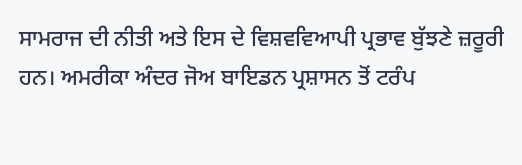ਸਾਮਰਾਜ ਦੀ ਨੀਤੀ ਅਤੇ ਇਸ ਦੇ ਵਿਸ਼ਵਵਿਆਪੀ ਪ੍ਰਭਾਵ ਬੁੱਝਣੇ ਜ਼ਰੂਰੀ ਹਨ। ਅਮਰੀਕਾ ਅੰਦਰ ਜੋਅ ਬਾਇਡਨ ਪ੍ਰਸ਼ਾਸਨ ਤੋਂ ਟਰੰਪ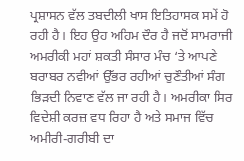ਪ੍ਰਸ਼ਾਸਨ ਵੱਲ ਤਬਦੀਲੀ ਖਾਸ ਇਤਿਹਾਸਕ ਸਮੇਂ ਹੋ ਰਹੀ ਹੈ। ਇਹ ਉਹ ਅਹਿਮ ਦੌਰ ਹੈ ਜਦੋਂ ਸਾਮਰਾਜੀ ਅਮਰੀਕੀ ਮਹਾਂ ਸ਼ਕਤੀ ਸੰਸਾਰ ਮੰਚ ‘ਤੇ ਆਪਣੇ ਬਰਾਬਰ ਨਵੀਆਂ ਉੱਭਰ ਰਹੀਆਂ ਚੁਣੌਤੀਆਂ ਸੰਗ ਭਿੜਦੀ ਨਿਵਾਣ ਵੱਲ ਜਾ ਰਹੀ ਹੈ। ਅਮਰੀਕਾ ਸਿਰ ਵਿਦੇਸ਼ੀ ਕਰਜ਼ ਵਧ ਰਿਹਾ ਹੈ ਅਤੇ ਸਮਾਜ ਵਿੱਚ ਅਮੀਰੀ-ਗਰੀਬੀ ਦਾ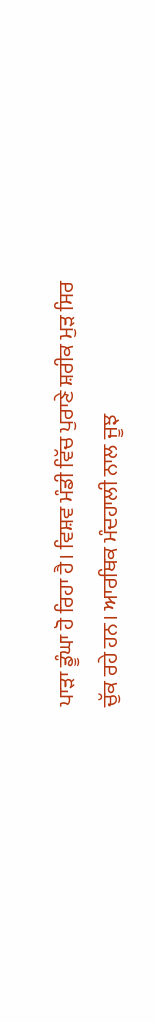ਪਾੜਾ ਡੂੰਘਾ ਹੋ ਰਿਹਾ ਹੈ। ਵਿਸ਼ਵ ਮੰਡੀ ਵਿੱਚ ਪੁਰਾਣੇ ਸ਼ਰੀਕ ਮੁੜ ਸਿਰ ਚੁੱਕ ਰਹੇ ਹਨ। ਆਰਥਿਕ ਮੰਦਹਾਲੀ ਨਾਲ ਜੂਝ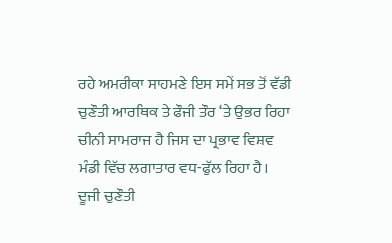ਰਹੇ ਅਮਰੀਕਾ ਸਾਹਮਣੇ ਇਸ ਸਮੇਂ ਸਭ ਤੋਂ ਵੱਡੀ ਚੁਣੌਤੀ ਆਰਥਿਕ ਤੇ ਫੌਜੀ ਤੌਰ ‘ਤੇ ਉਭਰ ਰਿਹਾ ਚੀਨੀ ਸਾਮਰਾਜ ਹੈ ਜਿਸ ਦਾ ਪ੍ਰਭਾਵ ਵਿਸ਼ਵ ਮੰਡੀ ਵਿੱਚ ਲਗਾਤਾਰ ਵਧ-ਫੁੱਲ ਰਿਹਾ ਹੈ। ਦੂਜੀ ਚੁਣੌਤੀ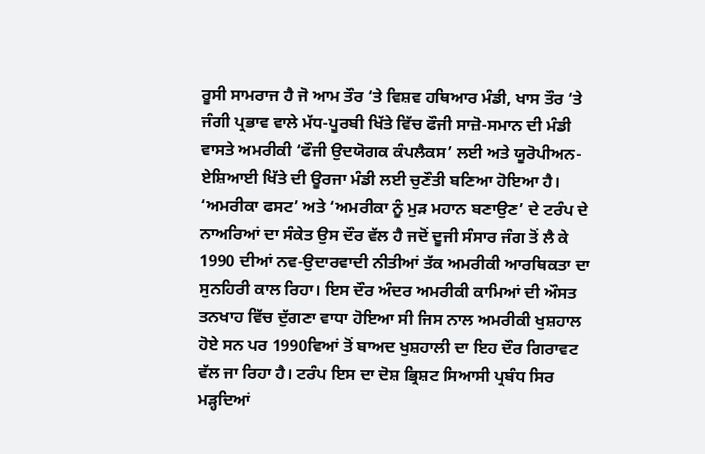ਰੂਸੀ ਸਾਮਰਾਜ ਹੈ ਜੋ ਆਮ ਤੌਰ ‘ਤੇ ਵਿਸ਼ਵ ਹਥਿਆਰ ਮੰਡੀ, ਖਾਸ ਤੌਰ ‘ਤੇ ਜੰਗੀ ਪ੍ਰਭਾਵ ਵਾਲੇ ਮੱਧ-ਪੂਰਬੀ ਖਿੱਤੇ ਵਿੱਚ ਫੌਜੀ ਸਾਜ਼ੋ-ਸਮਾਨ ਦੀ ਮੰਡੀ ਵਾਸਤੇ ਅਮਰੀਕੀ ‘ਫੌਜੀ ਉਦਯੋਗਕ ਕੰਪਲੈਕਸ’ ਲਈ ਅਤੇ ਯੂਰੋਪੀਅਨ-ਏਸ਼ਿਆਈ ਖਿੱਤੇ ਦੀ ਊਰਜਾ ਮੰਡੀ ਲਈ ਚੁਣੌਤੀ ਬਣਿਆ ਹੋਇਆ ਹੈ।
‘ਅਮਰੀਕਾ ਫਸਟ’ ਅਤੇ ‘ਅਮਰੀਕਾ ਨੂੰ ਮੁੜ ਮਹਾਨ ਬਣਾਉਣ’ ਦੇ ਟਰੰਪ ਦੇ ਨਾਅਰਿਆਂ ਦਾ ਸੰਕੇਤ ਉਸ ਦੌਰ ਵੱਲ ਹੈ ਜਦੋਂ ਦੂਜੀ ਸੰਸਾਰ ਜੰਗ ਤੋਂ ਲੈ ਕੇ 1990 ਦੀਆਂ ਨਵ-ਉਦਾਰਵਾਦੀ ਨੀਤੀਆਂ ਤੱਕ ਅਮਰੀਕੀ ਆਰਥਿਕਤਾ ਦਾ ਸੁਨਹਿਰੀ ਕਾਲ ਰਿਹਾ। ਇਸ ਦੌਰ ਅੰਦਰ ਅਮਰੀਕੀ ਕਾਮਿਆਂ ਦੀ ਔਸਤ ਤਨਖਾਹ ਵਿੱਚ ਦੁੱਗਣਾ ਵਾਧਾ ਹੋਇਆ ਸੀ ਜਿਸ ਨਾਲ ਅਮਰੀਕੀ ਖੁਸ਼ਹਾਲ ਹੋਏ ਸਨ ਪਰ 1990ਵਿਆਂ ਤੋਂ ਬਾਅਦ ਖੁਸ਼ਹਾਲੀ ਦਾ ਇਹ ਦੌਰ ਗਿਰਾਵਟ ਵੱਲ ਜਾ ਰਿਹਾ ਹੈ। ਟਰੰਪ ਇਸ ਦਾ ਦੋਸ਼ ਭ੍ਰਿਸ਼ਟ ਸਿਆਸੀ ਪ੍ਰਬੰਧ ਸਿਰ ਮੜ੍ਹਦਿਆਂ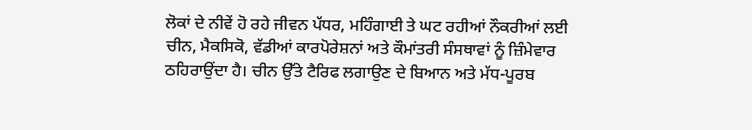ਲੋਕਾਂ ਦੇ ਨੀਵੇਂ ਹੋ ਰਹੇ ਜੀਵਨ ਪੱਧਰ, ਮਹਿੰਗਾਈ ਤੇ ਘਟ ਰਹੀਆਂ ਨੌਕਰੀਆਂ ਲਈ ਚੀਨ, ਮੈਕਸਿਕੋ, ਵੱਡੀਆਂ ਕਾਰਪੋਰੇਸ਼ਨਾਂ ਅਤੇ ਕੌਮਾਂਤਰੀ ਸੰਸਥਾਵਾਂ ਨੂੰ ਜ਼ਿੰਮੇਵਾਰ ਠਹਿਰਾਉਂਦਾ ਹੈ। ਚੀਨ ਉੱਤੇ ਟੈਰਿਫ ਲਗਾਉਣ ਦੇ ਬਿਆਨ ਅਤੇ ਮੱਧ-ਪੂਰਬ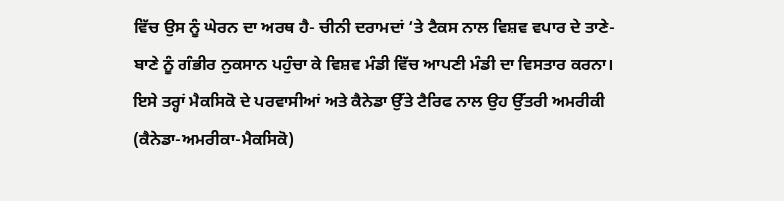ਵਿੱਚ ਉਸ ਨੂੰ ਘੇਰਨ ਦਾ ਅਰਥ ਹੈ- ਚੀਨੀ ਦਰਾਮਦਾਂ ‘ਤੇ ਟੈਕਸ ਨਾਲ ਵਿਸ਼ਵ ਵਪਾਰ ਦੇ ਤਾਣੇ-ਬਾਣੇ ਨੂੰ ਗੰਭੀਰ ਨੁਕਸਾਨ ਪਹੁੰਚਾ ਕੇ ਵਿਸ਼ਵ ਮੰਡੀ ਵਿੱਚ ਆਪਣੀ ਮੰਡੀ ਦਾ ਵਿਸਤਾਰ ਕਰਨਾ। ਇਸੇ ਤਰ੍ਹਾਂ ਮੈਕਸਿਕੋ ਦੇ ਪਰਵਾਸੀਆਂ ਅਤੇ ਕੈਨੇਡਾ ਉੱਤੇ ਟੈਰਿਫ ਨਾਲ ਉਹ ਉੱਤਰੀ ਅਮਰੀਕੀ (ਕੈਨੇਡਾ-ਅਮਰੀਕਾ-ਮੈਕਸਿਕੋ)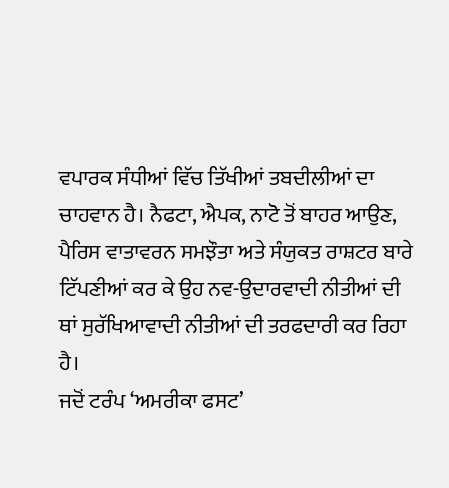ਵਪਾਰਕ ਸੰਧੀਆਂ ਵਿੱਚ ਤਿੱਖੀਆਂ ਤਬਦੀਲੀਆਂ ਦਾ ਚਾਹਵਾਨ ਹੈ। ਨੈਫਟਾ, ਐਪਕ, ਨਾਟੋ ਤੋਂ ਬਾਹਰ ਆਉਣ, ਪੈਰਿਸ ਵਾਤਾਵਰਨ ਸਮਝੌਤਾ ਅਤੇ ਸੰਯੁਕਤ ਰਾਸ਼ਟਰ ਬਾਰੇ ਟਿੱਪਣੀਆਂ ਕਰ ਕੇ ਉਹ ਨਵ-ਉਦਾਰਵਾਦੀ ਨੀਤੀਆਂ ਦੀ ਥਾਂ ਸੁਰੱਖਿਆਵਾਦੀ ਨੀਤੀਆਂ ਦੀ ਤਰਫਦਾਰੀ ਕਰ ਰਿਹਾ ਹੈ।
ਜਦੋਂ ਟਰੰਪ ‘ਅਮਰੀਕਾ ਫਸਟ’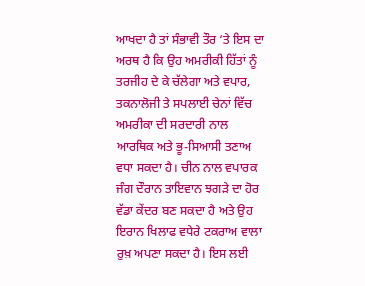ਆਖਦਾ ਹੈ ਤਾਂ ਸੰਭਾਵੀ ਤੌਰ ‘ਤੇ ਇਸ ਦਾ ਅਰਥ ਹੈ ਕਿ ਉਹ ਅਮਰੀਕੀ ਹਿੱਤਾਂ ਨੂੰ ਤਰਜੀਹ ਦੇ ਕੇ ਚੱਲੇਗਾ ਅਤੇ ਵਪਾਰ, ਤਕਨਾਲੋਜੀ ਤੇ ਸਪਲਾਈ ਚੇਨਾਂ ਵਿੱਚ ਅਮਰੀਕਾ ਦੀ ਸਰਦਾਰੀ ਨਾਲ ਆਰਥਿਕ ਅਤੇ ਭੂ-ਸਿਆਸੀ ਤਣਾਅ ਵਧਾ ਸਕਦਾ ਹੈ। ਚੀਨ ਨਾਲ ਵਪਾਰਕ ਜੰਗ ਦੌਰਾਨ ਤਾਇਵਾਨ ਝਗੜੇ ਦਾ ਹੋਰ ਵੱਡਾ ਕੇਂਦਰ ਬਣ ਸਕਦਾ ਹੈ ਅਤੇ ਉਹ ਇਰਾਨ ਖਿਲਾਫ ਵਧੇਰੇ ਟਕਰਾਅ ਵਾਲਾ ਰੁਖ਼ ਅਪਣਾ ਸਕਦਾ ਹੈ। ਇਸ ਲਈ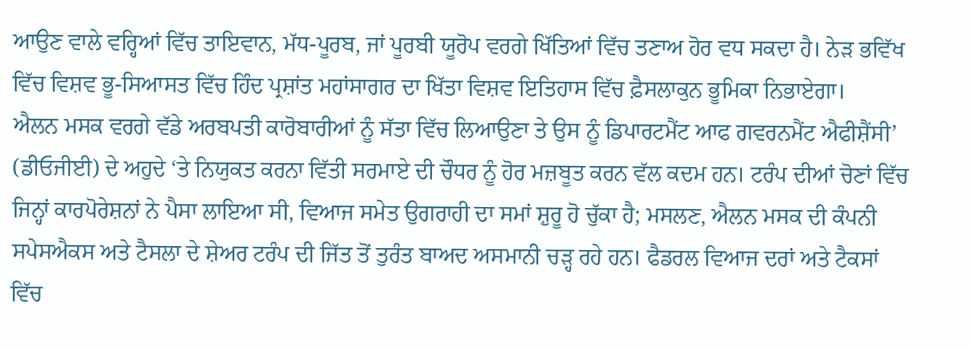ਆਉਣ ਵਾਲੇ ਵਰ੍ਹਿਆਂ ਵਿੱਚ ਤਾਇਵਾਨ, ਮੱਧ-ਪੂਰਬ, ਜਾਂ ਪੂਰਬੀ ਯੂਰੋਪ ਵਰਗੇ ਖਿੱਤਿਆਂ ਵਿੱਚ ਤਣਾਅ ਹੋਰ ਵਧ ਸਕਦਾ ਹੈ। ਨੇੜ ਭਵਿੱਖ ਵਿੱਚ ਵਿਸ਼ਵ ਭੂ-ਸਿਆਸਤ ਵਿੱਚ ਹਿੰਦ ਪ੍ਰਸ਼ਾਂਤ ਮਹਾਂਸਾਗਰ ਦਾ ਖਿੱਤਾ ਵਿਸ਼ਵ ਇਤਿਹਾਸ ਵਿੱਚ ਫ਼ੈਸਲਾਕੁਨ ਭੂਮਿਕਾ ਨਿਭਾਏਗਾ।
ਐਲਨ ਮਸਕ ਵਰਗੇ ਵੱਡੇ ਅਰਬਪਤੀ ਕਾਰੋਬਾਰੀਆਂ ਨੂੰ ਸੱਤਾ ਵਿੱਚ ਲਿਆਉਣਾ ਤੇ ਉਸ ਨੂੰ ਡਿਪਾਰਟਮੈਂਟ ਆਫ ਗਵਰਨਮੈਂਟ ਐਫੀਸ਼ੈਂਸੀ’ (ਡੀਓਜੀਈ) ਦੇ ਅਹੁਦੇ ‘ਤੇ ਨਿਯੁਕਤ ਕਰਨਾ ਵਿੱਤੀ ਸਰਮਾਏ ਦੀ ਚੌਧਰ ਨੂੰ ਹੋਰ ਮਜ਼ਬੂਤ ਕਰਨ ਵੱਲ ਕਦਮ ਹਨ। ਟਰੰਪ ਦੀਆਂ ਚੋਣਾਂ ਵਿੱਚ ਜਿਨ੍ਹਾਂ ਕਾਰਪੋਰੇਸ਼ਨਾਂ ਨੇ ਪੈਸਾ ਲਾਇਆ ਸੀ, ਵਿਆਜ ਸਮੇਤ ਉਗਰਾਹੀ ਦਾ ਸਮਾਂ ਸ਼ੁਰੂ ਹੋ ਚੁੱਕਾ ਹੈ; ਮਸਲਣ, ਐਲਨ ਮਸਕ ਦੀ ਕੰਪਨੀ ਸਪੇਸਐਕਸ ਅਤੇ ਟੈਸਲਾ ਦੇ ਸ਼ੇਅਰ ਟਰੰਪ ਦੀ ਜਿੱਤ ਤੋਂ ਤੁਰੰਤ ਬਾਅਦ ਅਸਮਾਨੀ ਚੜ੍ਹ ਰਹੇ ਹਨ। ਫੈਡਰਲ ਵਿਆਜ ਦਰਾਂ ਅਤੇ ਟੈਕਸਾਂ ਵਿੱਚ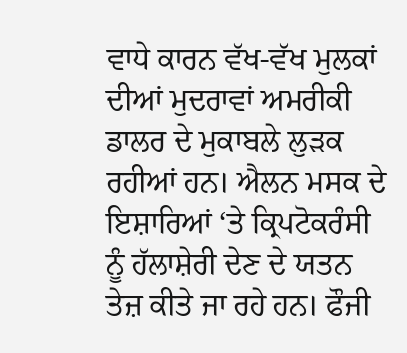ਵਾਧੇ ਕਾਰਨ ਵੱਖ-ਵੱਖ ਮੁਲਕਾਂ ਦੀਆਂ ਮੁਦਰਾਵਾਂ ਅਮਰੀਕੀ ਡਾਲਰ ਦੇ ਮੁਕਾਬਲੇ ਲੁੜਕ ਰਹੀਆਂ ਹਨ। ਐਲਨ ਮਸਕ ਦੇ ਇਸ਼ਾਰਿਆਂ ‘ਤੇ ਕ੍ਰਿਪਟੋਕਰੰਸੀ ਨੂੰ ਹੱਲਾਸ਼ੇਰੀ ਦੇਣ ਦੇ ਯਤਨ ਤੇਜ਼ ਕੀਤੇ ਜਾ ਰਹੇ ਹਨ। ਫੌਜੀ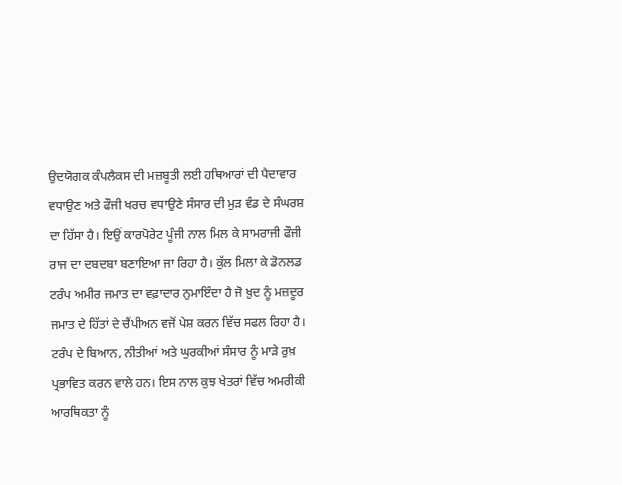ਉਦਯੋਗਕ ਕੰਪਲੈਕਸ ਦੀ ਮਜ਼ਬੂਤੀ ਲਈ ਹਥਿਆਰਾਂ ਦੀ ਪੈਦਾਵਾਰ ਵਧਾਉਣ ਅਤੇ ਫੌਜੀ ਖਰਚ ਵਧਾਉਣੇ ਸੰਸਾਰ ਦੀ ਮੁੜ ਵੰਡ ਦੇ ਸੰਘਰਸ਼ ਦਾ ਹਿੱਸਾ ਹੈ। ਇਉਂ ਕਾਰਪੋਰੇਟ ਪੂੰਜੀ ਨਾਲ ਮਿਲ ਕੇ ਸਾਮਰਾਜੀ ਫੌਜੀ ਰਾਜ ਦਾ ਦਬਦਬਾ ਬਣਾਇਆ ਜਾ ਰਿਹਾ ਹੈ। ਕੁੱਲ ਮਿਲਾ ਕੇ ਡੋਨਲਡ ਟਰੰਪ ਅਮੀਰ ਜਮਾਤ ਦਾ ਵਫ਼ਾਦਾਰ ਨੁਮਾਇੰਦਾ ਹੈ ਜੋ ਖ਼ੁਦ ਨੂੰ ਮਜ਼ਦੂਰ ਜਮਾਤ ਦੇ ਹਿੱਤਾਂ ਦੇ ਚੈਂਪੀਅਨ ਵਜੋਂ ਪੇਸ਼ ਕਰਨ ਵਿੱਚ ਸਫਲ ਰਿਹਾ ਹੈ।
ਟਰੰਪ ਦੇ ਬਿਆਨ, ਨੀਤੀਆਂ ਅਤੇ ਘੁਰਕੀਆਂ ਸੰਸਾਰ ਨੂੰ ਮਾੜੇ ਰੁਖ਼ ਪ੍ਰਭਾਵਿਤ ਕਰਨ ਵਾਲੇ ਹਨ। ਇਸ ਨਾਲ ਕੁਝ ਖੇਤਰਾਂ ਵਿੱਚ ਅਮਰੀਕੀ ਆਰਥਿਕਤਾ ਨੂੰ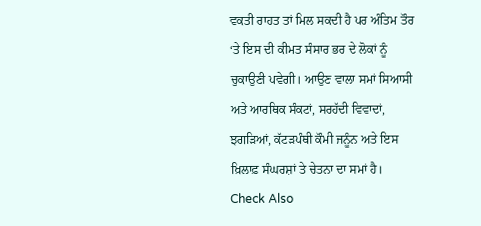ਵਕਤੀ ਰਾਹਤ ਤਾਂ ਮਿਲ ਸਕਦੀ ਹੈ ਪਰ ਅੰਤਿਮ ਤੌਰ ‘ਤੇ ਇਸ ਦੀ ਕੀਮਤ ਸੰਸਾਰ ਭਰ ਦੇ ਲੋਕਾਂ ਨੂੰ ਚੁਕਾਉਣੀ ਪਵੇਗੀ। ਆਉਣ ਵਾਲਾ ਸਮਾਂ ਸਿਆਸੀ ਅਤੇ ਆਰਥਿਕ ਸੰਕਟਾਂ, ਸਰਹੱਦੀ ਵਿਵਾਦਾਂ, ਝਗੜਿਆਂ, ਕੱਟੜਪੰਥੀ ਕੌਮੀ ਜਨੂੰਨ ਅਤੇ ਇਸ ਖ਼ਿਲਾਫ਼ ਸੰਘਰਸ਼ਾਂ ਤੇ ਚੇਤਨਾ ਦਾ ਸਮਾਂ ਹੈ।
Check Also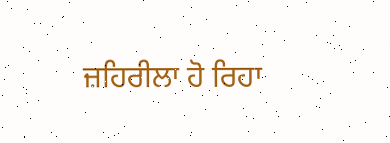ਜ਼ਹਿਰੀਲਾ ਹੋ ਰਿਹਾ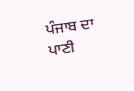ਪੰਜਾਬ ਦਾ ਪਾਣੀ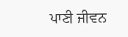ਪਾਣੀ ਜੀਵਨ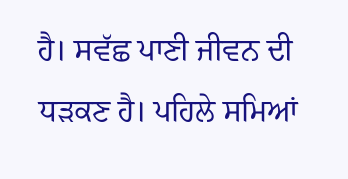ਹੈ। ਸਵੱਛ ਪਾਣੀ ਜੀਵਨ ਦੀ ਧੜਕਣ ਹੈ। ਪਹਿਲੇ ਸਮਿਆਂ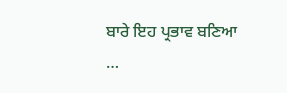ਬਾਰੇ ਇਹ ਪ੍ਰਭਾਵ ਬਣਿਆ …